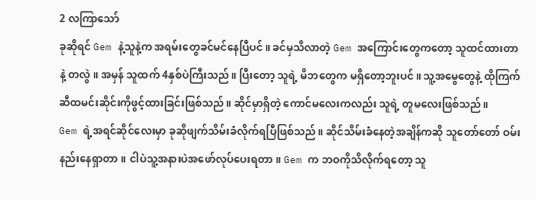2 လကြာသော်
ခုဆိုရင် Gem နဲ့သူနဲ့က အရမ်းတွေခင်မင်နေပြီပင်။ ခင်မှသိလာတဲ့ Gem အကြောင်းတွေကတော့ သူထင်ထားတာနဲ့ တလွဲ။ အမှန် သူထက် 4နှစ်ပဲကြီးသည်။ ပြီးတော့ သူရဲ့ မိဘတွေက မရှိတော့ဘူးပင်။ သူ့အမွေတွေနဲ့ ထိုကြက်ဆီထမင်းဆိုင်းကိုဖွင့်ထားခြင်းဖြစ်သည်။ ဆိုင်မှာရှိတဲ့ ကောင်မလေးကလည်း သူရဲ့ တူမလေးဖြစ်သည်။
Gem ရဲ့အရင်ဆိုင်လေးမှာ ခုဆိုဖျက်သိမ်းခံလိုက်ရပြီဖြစ်သည်။ ဆိုင်သိမ်းခံနေတဲ့အချိန်ကဆို သူတော်တော် ဝမ်းနည်းနေရှာတာ။ ငါပဲသူ့အနားပဲအဖော်လုပ်ပေးရတာ။ Gem က ဘဝကိုသိလိုက်ရတော့ သူ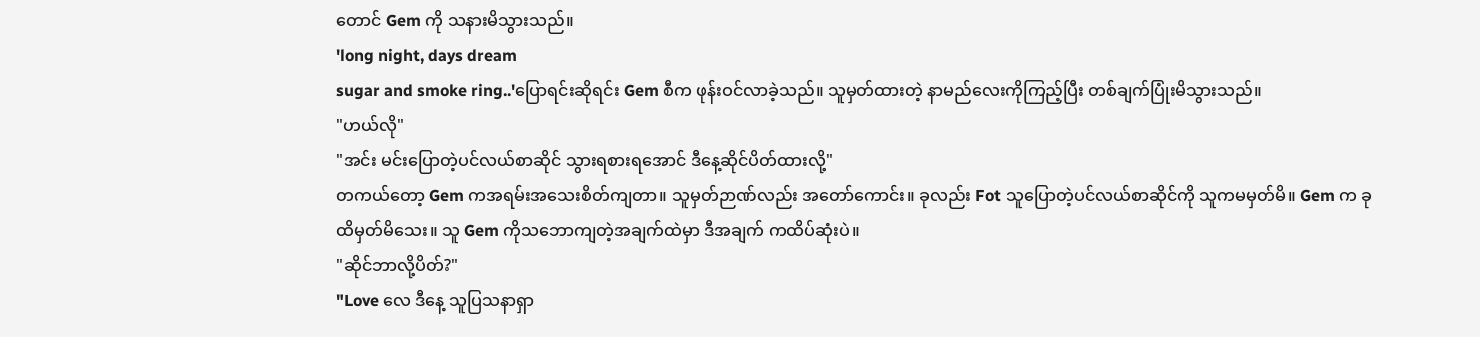တောင် Gem ကို သနားမိသွားသည်။
'long night, days dream
sugar and smoke ring..'ပြောရင်းဆိုရင်း Gem စီက ဖုန်းဝင်လာခဲ့သည်။ သူမှတ်ထားတဲ့ နာမည်လေးကိုကြည့်ပြီး တစ်ချက်ပြုံးမိသွားသည်။
"ဟယ်လို"
"အင်း မင်းပြောတဲ့ပင်လယ်စာဆိုင် သွားရစားရအောင် ဒီနေ့ဆိုင်ပိတ်ထားလို့"
တကယ်တော့ Gem ကအရမ်းအသေးစိတ်ကျတာ။ သူမှတ်ဉာဏ်လည်း အတော်ကောင်း။ ခုလည်း Fot သူပြောတဲ့ပင်လယ်စာဆိုင်ကို သူကမမှတ်မိ။ Gem က ခုထိမှတ်မိသေး။ သူ Gem ကိုသဘောကျတဲ့အချက်ထဲမှာ ဒီအချက် ကထိပ်ဆုံးပဲ။
"ဆိုင်ဘာလို့ပိတ်?"
"Love လေ ဒီနေ့ သူပြသနာရှာ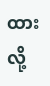ထားလို့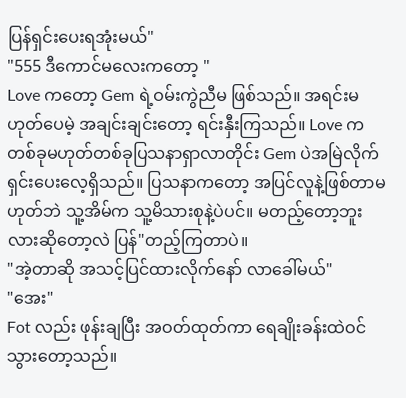ပြန်ရှင်းပေးရအုံးမယ်"
"555 ဒီကောင်မလေးကတော့ "
Love ကတော့ Gem ရဲ့ဝမ်းကွဲညီမ ဖြစ်သည်။ အရင်းမဟုတ်ပေမဲ့ အချင်းချင်းတော့ ရင်းနှီးကြသည်။ Love က တစ်ခုမဟုတ်တစ်ခုပြသနာရှာလာတိုင်း Gem ပဲအမြဲလိုက်ရှင်းပေးလေ့ရှိသည်။ ပြသနာကတော့ အပြင်လူနဲ့ဖြစ်တာမဟုတ်ဘဲ သူ့အိမ်က သူ့မိသားစုနဲ့ပဲပင်။ မတည့်တော့ဘူးလားဆိုတော့လဲ ပြန်"တည့်ကြတာပဲ။
"အဲ့တာဆို အသင့်ပြင်ထားလိုက်နော် လာခေါ်မယ်"
"အေး"
Fot လည်း ဖုန်းချပြီး အဝတ်ထုတ်ကာ ရေချိုးခန်းထဲဝင်သွားတော့သည်။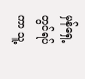မှန်ရှေ့တွင်ရပ်ကာ သူ့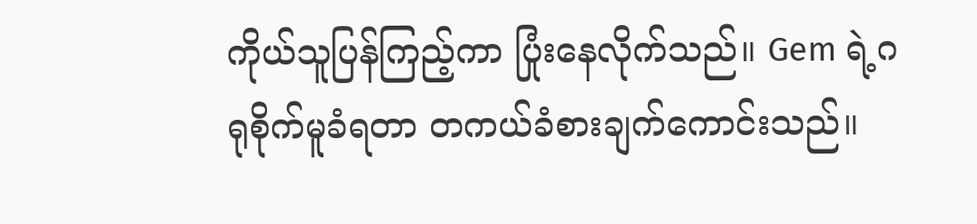ကိုယ်သူပြန်ကြည့်ကာ ပြုံးနေလိုက်သည်။ Gem ရဲ့ဂရုစိုက်မူခံရတာ တကယ်ခံစားချက်ကောင်းသည်။